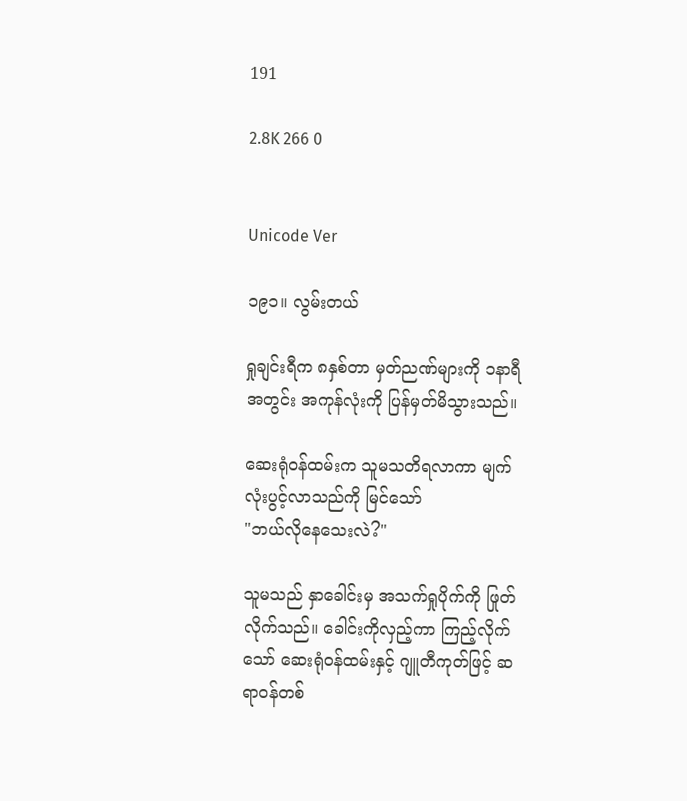191

2.8K 266 0


Unicode Ver

၁၉၁။ လွမ်းတယ်

ရှုချင်းရီက ၈နှစ်တာ မှတ်ညဏ်များကို ၁နာရီအတွင်း အကုန်လုံးကို ပြန်မှတ်မိသွားသည်။

ဆေးရုံဝန်ထမ်းက သူမသတိရလာကာ မျက်လုံးပွင့်လာသည်ကို မြင်သော်
"ဘယ်လိုနေသေးလဲ?"

သူမသည် နှာခေါင်းမှ အသက်ရှုပိုက်ကို ဖြုတ်လိုက်သည်။ ခေါင်းကိုလှည့်ကာ ကြည့်လိုက်သော် ဆေးရုံဝန်ထမ်းနှင့် ဂျူတီကုတ်ဖြင့် ဆရာဝန်တစ်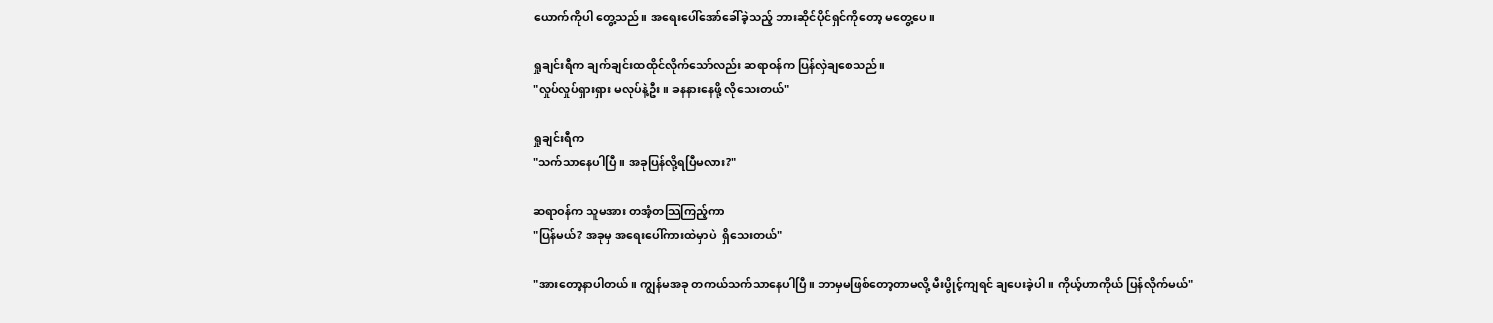ယောက်ကိုပါ တွေ့သည်။ အရေးပေါ်အော်ခေါ်ခဲ့သည့် ဘားဆိုင်ပိုင်ရှင်ကိုတော့ မတွေ့ပေ။

ရှုချင်းရီက ချက်ချင်းထထိုင်လိုက်သော်လည်း ဆရာဝန်က ပြန်လှဲချစေသည်။
"လှုပ်လှုပ်ရှားရှား မလုပ်နဲ့ဦး။ ခနနားနေဖို့ လိုသေးတယ်"

ရှုချင်းရီက
"သက်သာနေပါပြီ။ အခုပြန်လို့ရပြီမလား?"

ဆရာဝန်က သူမအား တအံ့တသြကြည့်ကာ
"ပြန်မယ်? အခုမှ အရေးပေါ်ကားထဲမှာပဲ  ရှိသေးတယ်"

"အားတော့နာပါတယ်။ ကျွန်မအခု တကယ်သက်သာနေပါပြီ။ ဘာမှမဖြစ်တော့တာမလို့ မီးပွိုင့်ကျရင် ချပေးခဲ့ပါ။ ကိုယ့်ဟာကိုယ် ပြန်လိုက်မယ်"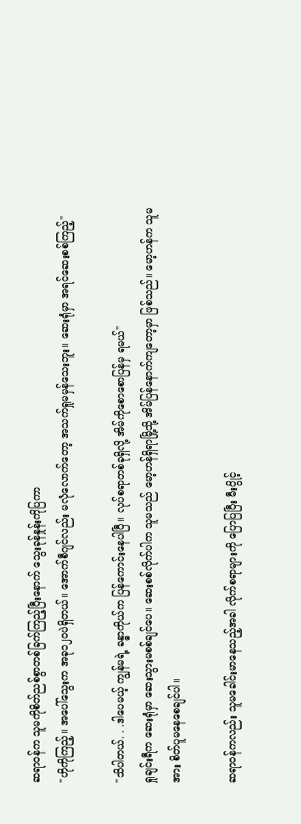ဆရာဝန်က သူမကိုစိတ်ညစ်စွာတစ်ခြက်ကြည့်ပြီးနောက် သွေးခုန်နှုန်းကိုပြကာ
"ဟိုကိုကြည့်။ အပေါ်သွေးက အခု၁၂၀ပဲရှိတယ်။ အောက်စီဂျင်လည်း မလုံလောက်တော့ အသက်ရှုမမှန်သေးဘူး။ ဆေးရုံမှာ အရင်ဆေးစစ်ကြည့်"

"သိပါတယ်. . .ဒါပေမယ့် ကျွန်မရဲ့ ခန္ဓာကိုယ်က ပြန်ကောင်းနေပါပြီ။ လုပ်စရာတစ်ခုရှိလို့ အိမ်ကိုစောစောပြန်မှ ရမယ်"
ရှုချင်းရီက ဆေးရုံမှာ ဆေးသွားမစစ်ချင်ပေ။ ဆေးစစ်လိုက်ပါက သူမသည် မော့ဟန်ရှိရာမြို့သို့ အိမ်ပြန်နောက်ကျတော့မှာ ဖြစ်သည်။ မော့ဟန်က သူမအား စိတ်ပူမနေစေချင်ပါ။

ဆရာဝန်ကလည်း သူမခေါင်းမာနေသည့်အခါ လိုက်စရာများကို ပြောပြပြီး မီးပွိုင့်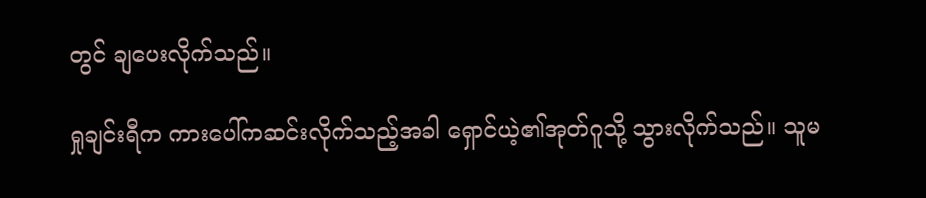တွင် ချပေးလိုက်သည်။

ရှုချင်းရီက ကားပေါ်ကဆင်းလိုက်သည့်အခါ ရှောင်ယဲ့၏အုတ်ဂူသို့ သွားလိုက်သည်။ သူမ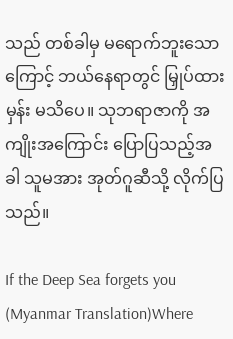သည် တစ်ခါမှ မရောက်ဘူးသောကြောင့် ဘယ်နေရာတွင် မြှုပ်ထားမှန်း မသိပေ။ သုဘရာဇာကို အကျိုးအကြောင်း ပြောပြသည့်အခါ သူမအား အုတ်ဂူဆီသို့ လိုက်ပြသည်။

If the Deep Sea forgets you (Myanmar Translation)Where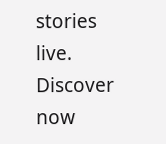stories live. Discover now